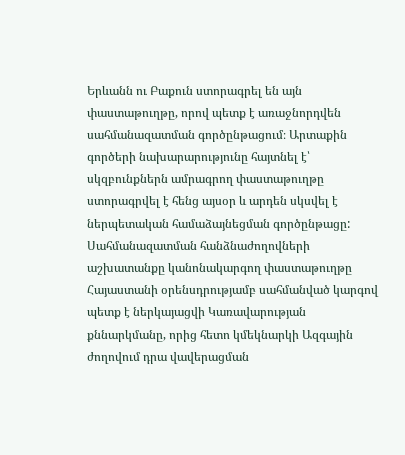Երևանն ու Բաքուն ստորագրել են այն փաստաթուղթը, որով պետք է առաջնորդվեն սահմանազատման գործընթացում։ Արտաքին գործերի նախարարությունը հայտնել է՝ սկզբունքներն ամրագրող փաստաթուղթը ստորագրվել է հենց այսօր և արդեն սկսվել է ներպետական համաձայնեցման գործընթացը: Սահմանազատման հանձնաժողովների աշխատանքը կանոնակարգող փաստաթուղթը Հայաստանի օրենսդրությամբ սահմանված կարգով պետք է ներկայացվի Կառավարության քննարկմանը, որից հետո կմեկնարկի Ազգային ժողովում դրա վավերացման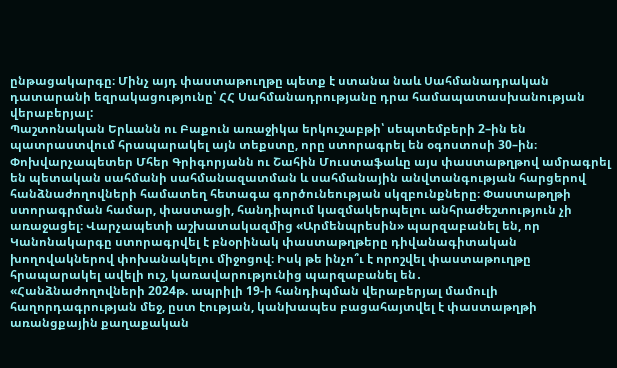ընթացակարգը։ Մինչ այդ փաստաթուղթը պետք է ստանա նաև Սահմանադրական դատարանի եզրակացությունը՝ ՀՀ Սահմանադրությանը դրա համապատասխանության վերաբերյալ:
Պաշտոնական Երևանն ու Բաքուն առաջիկա երկուշաբթի՝ սեպտեմբերի 2–ին են պատրաստվում հրապարակել այն տեքստը, որը ստորագրել են օգոստոսի 30–ին։ Փոխվարչապետեր Մհեր Գրիգորյանն ու Շահին Մուստաֆաևը այս փաստաթղթով ամրագրել են պետական սահմանի սահմանազատման և սահմանային անվտանգության հարցերով հանձնաժողովների համատեղ հետագա գործունեության սկզբունքները։ Փաստաթղթի ստորագրման համար, փաստացի, հանդիպում կազմակերպելու անհրաժեշտություն չի առաջացել։ Վարչապետի աշխատակազմից «Արմենպրեսին» պարզաբանել են, որ Կանոնակարգը ստորագրվել է բնօրինակ փաստաթղթերը դիվանագիտական խողովակներով փոխանակելու միջոցով։ Իսկ թե ինչո՞ւ է որոշվել փաստաթուղթը հրապարակել ավելի ուշ, կառավարությունից պարզաբանել են․
«Հանձնաժողովների 2024թ. ապրիլի 19-ի հանդիպման վերաբերյալ մամուլի հաղորդագրության մեջ, ըստ էության, կանխապես բացահայտվել է փաստաթղթի առանցքային քաղաքական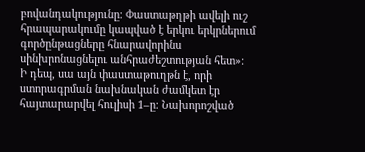բովանդակությունը։ Փաստաթղթի ավելի ուշ հրապարակումը կապված է երկու երկրներում գործընթացները հնարավորինս սինխրոնացնելու անհրաժեշտության հետ»։
Ի դեպ, սա այն փաստաթուղթն է, որի ստորագրման նախնական ժամկետ էր հայտարարվել հուլիսի 1–ը։ Նախորոշված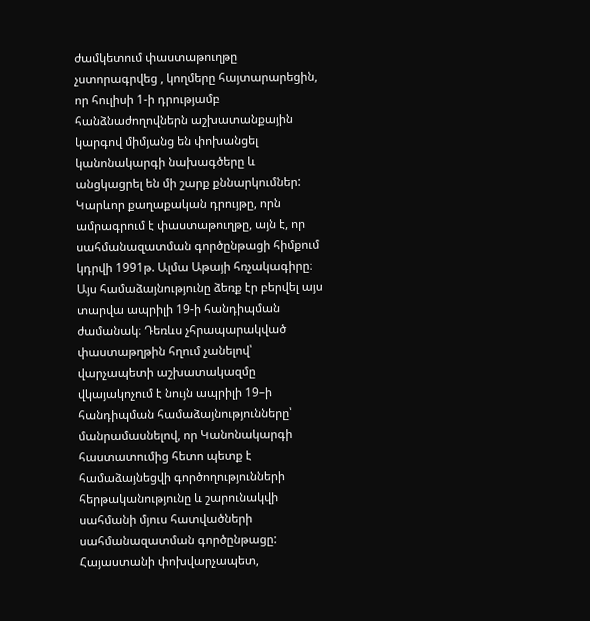ժամկետում փաստաթուղթը չստորագրվեց , կողմերը հայտարարեցին, որ հուլիսի 1-ի դրությամբ հանձնաժողովներն աշխատանքային կարգով միմյանց են փոխանցել կանոնակարգի նախագծերը և անցկացրել են մի շարք քննարկումներ:
Կարևոր քաղաքական դրույթը, որն ամրագրում է փաստաթուղթը, այն է, որ սահմանազատման գործընթացի հիմքում կդրվի 1991թ. Ալմա Աթայի հռչակագիրը։ Այս համաձայնությունը ձեռք էր բերվել այս տարվա ապրիլի 19-ի հանդիպման ժամանակ։ Դեռևս չհրապարակված փաստաթղթին հղում չանելով՝ վարչապետի աշխատակազմը վկայակոչում է նույն ապրիլի 19–ի հանդիպման համաձայնությունները՝ մանրամասնելով, որ Կանոնակարգի հաստատումից հետո պետք է համաձայնեցվի գործողությունների հերթականությունը և շարունակվի սահմանի մյուս հատվածների սահմանազատման գործընթացը:
Հայաստանի փոխվարչապետ,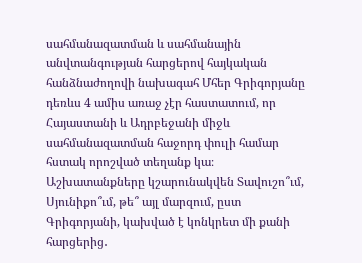սահմանազատման և սահմանային անվտանգության հարցերով հայկական հանձնաժողովի նախագահ Մհեր Գրիգորյանը դեռևս 4 ամիս առաջ չէր հաստատում, որ Հայաստանի և Ադրբեջանի միջև սահմանազատման հաջորդ փուլի համար հստակ որոշված տեղանք կա։ Աշխատանքները կշարունակվեն Տավուշո՞ւմ, Սյունիքո՞ւմ, թե՞ այլ մարզում, ըստ Գրիգորյանի, կախված է կոնկրետ մի քանի հարցերից․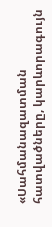«Սահմանազատման հատվածները, կարևորագույն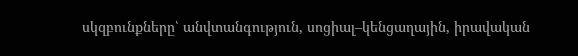սկզբունքները՝ անվտանգություն, սոցիալ–կենցաղային, իրավական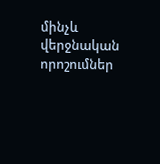մինչև վերջնական որոշումներ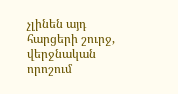չլինեն այդ հարցերի շուրջ, վերջնական որոշում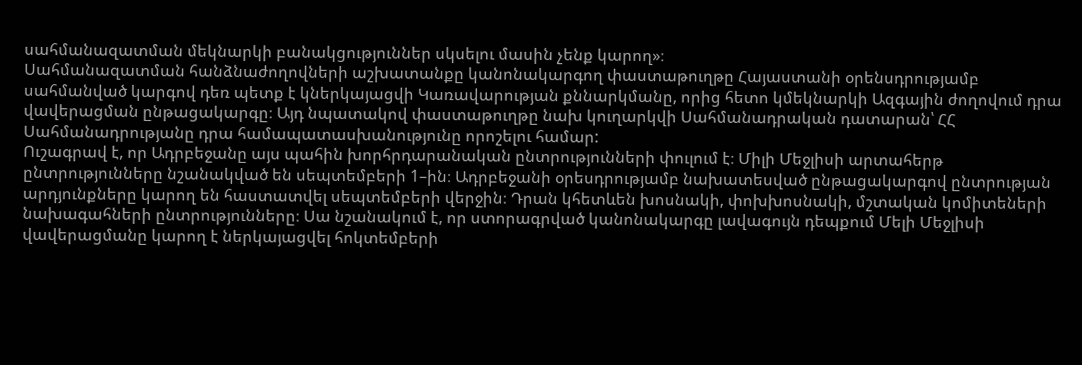սահմանազատման մեկնարկի բանակցություններ սկսելու մասին չենք կարող»։
Սահմանազատման հանձնաժողովների աշխատանքը կանոնակարգող փաստաթուղթը Հայաստանի օրենսդրությամբ սահմանված կարգով դեռ պետք է կներկայացվի Կառավարության քննարկմանը, որից հետո կմեկնարկի Ազգային ժողովում դրա վավերացման ընթացակարգը։ Այդ նպատակով փաստաթուղթը նախ կուղարկվի Սահմանադրական դատարան՝ ՀՀ Սահմանադրությանը դրա համապատասխանությունը որոշելու համար:
Ուշագրավ է, որ Ադրբեջանը այս պահին խորհրդարանական ընտրությունների փուլում է։ Միլի Մեջլիսի արտահերթ ընտրությունները նշանակված են սեպտեմբերի 1–ին։ Ադրբեջանի օրեսդրությամբ նախատեսված ընթացակարգով ընտրության արդյունքները կարող են հաստատվել սեպտեմբերի վերջին։ Դրան կհետևեն խոսնակի, փոխխոսնակի, մշտական կոմիտեների նախագահների ընտրությունները։ Սա նշանակում է, որ ստորագրված կանոնակարգը լավագույն դեպքում Մելի Մեջլիսի վավերացմանը կարող է ներկայացվել հոկտեմբերի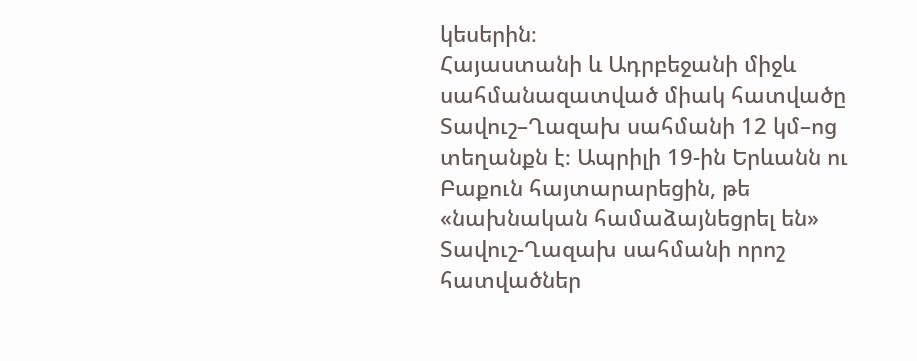կեսերին։
Հայաստանի և Ադրբեջանի միջև սահմանազատված միակ հատվածը Տավուշ–Ղազախ սահմանի 12 կմ–ոց տեղանքն է։ Ապրիլի 19-ին Երևանն ու Բաքուն հայտարարեցին, թե «նախնական համաձայնեցրել են» Տավուշ-Ղազախ սահմանի որոշ հատվածներ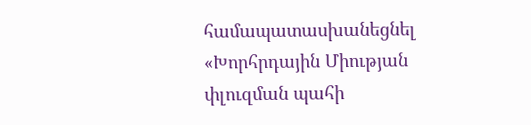համապատասխանեցնել «Խորհրդային Միության փլուզման պահի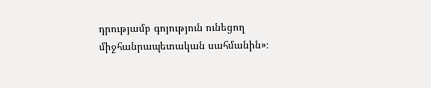դրությամբ գոյություն ունեցող միջհանրապետական սահմանին»։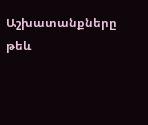Աշխատանքները թեև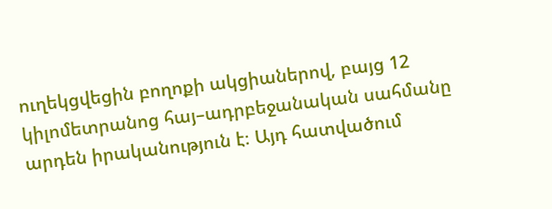ուղեկցվեցին բողոքի ակցիաներով, բայց 12 կիլոմետրանոց հայ–ադրբեջանական սահմանը արդեն իրականություն է։ Այդ հատվածում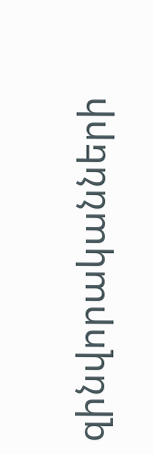զինվորականների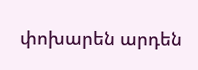փոխարեն արդեն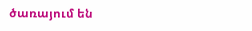ծառայում են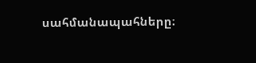սահմանապահները։